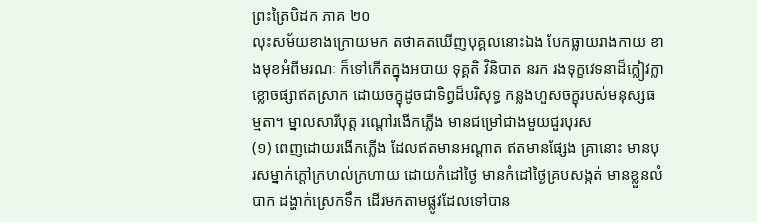ព្រះត្រៃបិដក ភាគ ២០
លុះសម័យខាងក្រោយមក តថាគតឃើញបុគ្គលនោះឯង បែកធ្លាយរាងកាយ ខាងមុខអំពីមរណៈ ក៏ទៅកើតក្នុងអបាយ ទុគ្គតិ វិនិបាត នរក រងទុក្ខវេទនាដ៏ក្លៀវក្លា ខ្លោចផ្សាឥតស្រាក ដោយចក្ខុដូចជាទិព្វដ៏បរិសុទ្ធ កន្លងហួសចក្ខុរបស់មនុស្សធម្មតា។ ម្នាលសារីបុត្ត រណ្តៅរងើកភ្លើង មានជម្រៅជាងមួយជួរបុរស
(១) ពេញដោយរងើកភ្លើង ដែលឥតមានអណ្តាត ឥតមានផ្សែង គ្រានោះ មានបុរសម្នាក់ក្តៅក្រហល់ក្រហាយ ដោយកំដៅថ្ងៃ មានកំដៅថ្ងៃគ្របសង្កត់ មានខ្លួនលំបាក ដង្ហាក់ស្រេកទឹក ដើរមកតាមផ្លូវដែលទៅបាន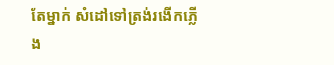តែម្នាក់ សំដៅទៅត្រង់រងើកភ្លើង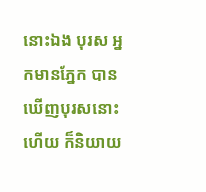នោះឯង បុរស អ្នកមានភ្នែក បានឃើញបុរសនោះហើយ ក៏និយាយ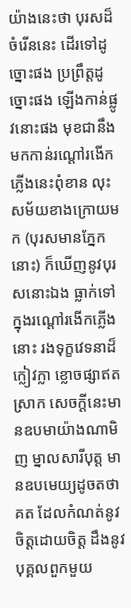យ៉ាងនេះថា បុរសដ៏ចំរើននេះ ដើរទៅដូច្នោះផង ប្រព្រឹត្តដូច្នោះផង ឡើងកាន់ផ្លូវនោះផង មុខជានឹងមកកាន់រណ្តៅរងើកភ្លើងនេះពុំខាន លុះសម័យខាងក្រោយមក (បុរសមានភ្នែកនោះ) ក៏ឃើញនូវបុរសនោះឯង ធ្លាក់ទៅក្នុងរណ្តៅរងើកភ្លើងនោះ រងទុក្ខវេទនាដ៏ក្លៀវក្លា ខ្លោចផ្សាឥតស្រាក សេចក្តីនេះមានឧបមាយ៉ាងណាមិញ ម្នាលសារីបុត្ត មានឧបមេយ្យដូចតថាគត ដែលកំណត់នូវចិត្តដោយចិត្ត ដឹងនូវបុគ្គលពួកមួយ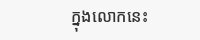ក្នុងលោកនេះ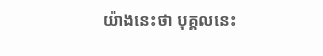យ៉ាងនេះថា បុគ្គលនេះ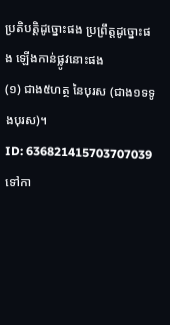ប្រតិបត្តិដូច្នោះផង ប្រព្រឹត្តដូច្នោះផង ឡើងកាន់ផ្លូវនោះផង
(១) ជាង៥ហត្ថ នៃបុរស (ជាង១ទទូងបុរស)។
ID: 636821415703707039
ទៅកា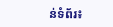ន់ទំព័រ៖